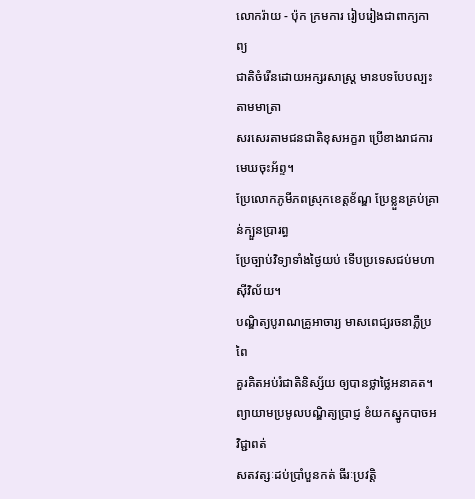លោករ៉ាយ - ប៉ុក ក្រមការ រៀបរៀងជាពាក្យកាព្យ
ជាតិចំរើនដោយអក្សរសាស្រ្ត មានបទបែបល្បះតាមមាត្រា
សរសេរតាមជនជាតិខុសអក្ខរា ប្រើខាងរាជការមេឃចុះអ័ព្ទ។
ប្រែលោកភូមីភពស្រុកខេត្តខ័ណ្ឌ ប្រែខ្លួនគ្រប់គ្រាន់ក្បួនប្រារព្ធ
ប្រែច្បាប់វិទ្យាទាំងថ្ងៃយប់ ទើបប្រទេសជប់មហាស៊ីវិល័យ។
បណ្ឌិត្យបូរាណគ្រូអាចារ្យ មាសពេជ្យរចនាភ្លឺប្រពៃ
គួរគិតអប់រំជាតិនិស្ស័យ ឲ្យបានថ្លាថ្លៃអនាគត។
ព្យាយាមប្រមូលបណ្ឌិត្យប្រាជ្ញ ខំយកស្នូកបាចអវិជ្ជាពត់
សតវត្សៈដប់ប្រាំបួនកត់ ធីរៈប្រវត្តិ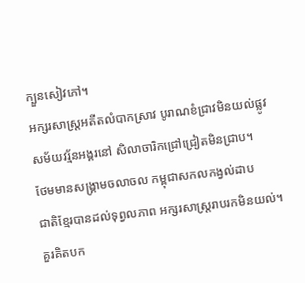ក្បួនសៀវភៅ។
អក្សរសាស្រ្តអតីតលំបាកស្រាវ បូរាណខំជ្រាវមិនយល់ផ្លូវ
សម័យវរ្ម័នអង្គរនៅ សិលាចារិកជ្រៅជ្រៀតមិនជ្រាប។
ថែមមានសង្រ្គាមចលាចល កម្ពុជាសកលកង្វល់ដាប
ជាតិខ្មែរបានដល់ទុព្វលភាព អក្សរសាស្រ្តរាបរកមិនយល់។
គួរគិតបក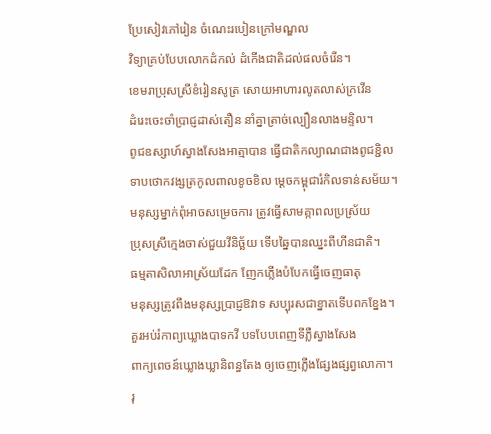ប្រែសៀវភៅរៀន ចំណេះរបៀនក្រៅមណ្ឌល
វិទ្យាគ្រប់បែបលោកដំកល់ ដំកើងជាតិដល់ផលចំរើន។
ខេមរាប្រុសស្រីខំរៀនសូត្រ សោយអាហារលូតលាស់ក្រវើន
ដំរេះចេះចាំប្រាជ្ញដាស់តឿន នាំគ្នាត្រាច់ល្បឿនលាងមន្ទិល។
ពូជឧស្សាហ៍ស្វាងសែងអាត្មាបាន ធ្វើជាតិកល្យាណជាងពូជខ្ជិល
ទាបថោកវង្សត្រកូលពាលខូចខិល ម្ដេចកម្ពុជារំកិលទាន់សម័យ។
មនុស្សម្នាក់ពុំអាចសម្រេចការ ត្រូវធ្វើសាមគ្កាពលប្រស្រ័យ
ប្រុសស្រីក្មេងចាស់ជួយវីនិច្ឆ័យ ទើបឆ្នៃបានឈ្នះពីហីនជាតិ។
ធម្មតាសិលាអាស្រ័យដែក ញែកភ្លើងបំបែកធ្វើចេញធាតុ
មនុស្សត្រូវពឹងមនុស្សប្រាជ្ញឱវាទ សប្បុរសជាខ្នាតទើបពកខ្នែង។
គួរអប់រំកាព្យឃ្លោងបាទកវី បទបែបពេញទីភ្លឺស្វាងសែង
ពាក្យពេចន៍ឃ្លោងឃ្លានិពន្ធតែង ឲ្យចេញភ្លើងផ្សែងផ្សព្វលោកា។
រុ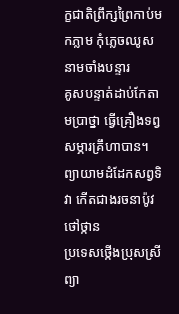ក្ខជាតិព្រឹក្សព្រៃកាប់មកភ្លាម កុំភ្លេចឈូសនាមចាំងបន្ទារ
គូសបន្ទាត់ដាប់កែតាមប្រាថ្នា ធ្វើគ្រឿងទព្វសម្ភារគ្រឹហាបាន។
ព្យាយាមដំដែកសព្វទិវា កើតជាងរចនាប៉ូវថៅថ្កាន
ប្រទេសថ្កើងប្រុសស្រីព្យា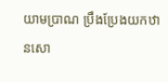យាមប្រាណ ប្រឹងប្រែងយកឋានសោ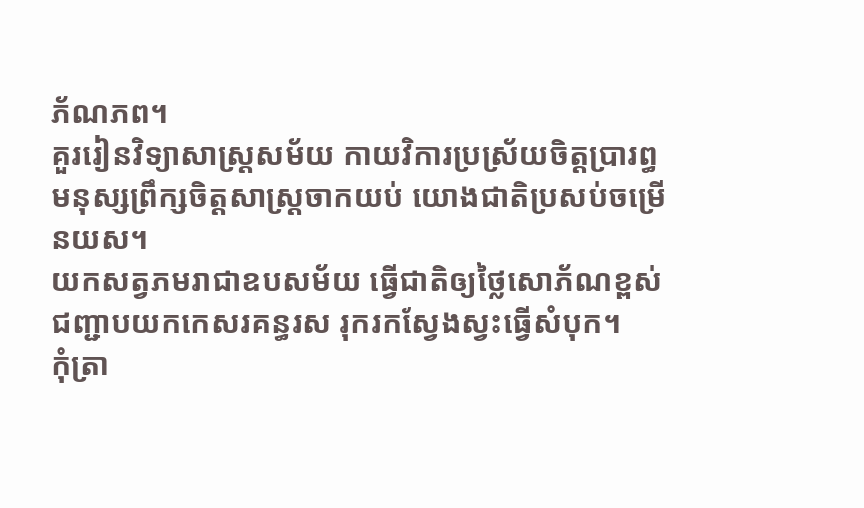ភ័ណភព។
គួររៀនវិទ្យាសាស្រ្តសម័យ កាយវិការប្រស្រ័យចិត្តប្រារព្ធ
មនុស្សព្រឹក្សចិត្តសាស្រ្តចាកយប់ យោងជាតិប្រសប់ចម្រើនយស។
យកសត្វភមរាជាឧបសម័យ ធ្វើជាតិឲ្យថ្លៃសោភ័ណខ្ពស់
ជញ្ជាបយកកេសរគន្ធរស រុករកស្វែងស្វះធ្វើសំបុក។
កុំត្រា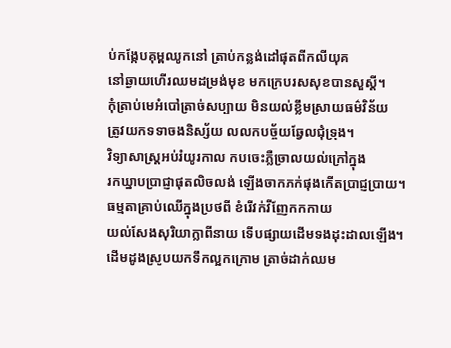ប់កង្កែបគុម្ពឈូកនៅ ត្រាប់កន្លង់ដៅផុតពីកលីយុគ
នៅឆ្ងាយហើរឈមដម្រង់មុខ មកក្រេបរសសុខបានសួស្ដី។
កុំត្រាប់មេអំបៅត្រាច់សប្បាយ មិនយល់ខ្លឹមស្រាយធម៌វិន័យ
ត្រូវយកទទាចងនិស្ស័យ លលកបច្ច័យឆ្វែលជុំទ្រុង។
វិទ្យាសាស្រ្តអប់រំយូរកាល កបចេះភ្លឺច្រាលយល់ក្រៅក្នុង
រកឃ្នាបប្រាជ្ញាផុតលិចលង់ ឡើងចាកភក់ផុងកើតប្រាជ្ញប្រាយ។
ធម្មតាគ្រាប់ឈើក្នុងប្រថពី ខំរើវក់វីញែកកកាយ
យល់សែងសុរិយាក្លាពីនាយ ទើបផ្សាយដើមទងដុះដាលឡើង។
ដើមដូងស្រូបយកទឹកល្អកក្រោម ត្រាច់ដាក់ឈម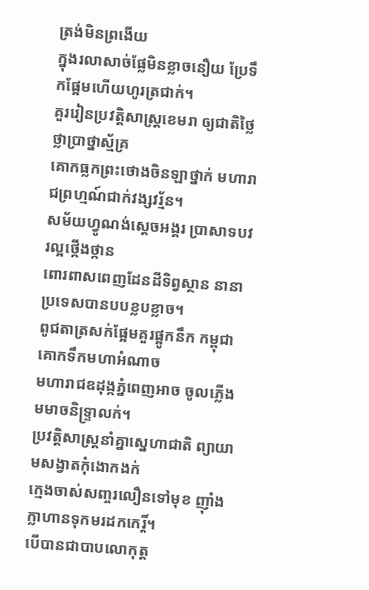ត្រង់មិនព្រងើយ
ក្នុងរលាសាច់ផ្លែមិនខ្លាចនឿយ ប្រែទឹកផ្អែមហើយហូរត្រជាក់។
គួររៀនប្រវត្តិសាស្រ្តខេមរា ឲ្យជាតិថ្លៃថ្លាប្រាថ្នាស្ម័គ្រ
គោកធ្លកព្រះថោងចិនឡាថ្នាក់ មហារាជព្រហ្មណ៍ជាក់វង្សវរ្ម័ន។
សម័យហ្វូណង់ស្ដេចអង្គរ ប្រាសាទបវរល្អថ្កើងថ្កាន
ពោរពាសពេញដែនដីទិព្វស្ថាន នានាប្រទេសបានបបខ្លបខ្លាច។
ពូជតាត្រសក់ផ្អែមគួរផ្អូកនឹក កម្ពុជាគោកទឹកមហាអំណាច
មហារាជឧដុង្កភ្នំពេញអាច ចូលភ្លើងមមាចនិទ្រ្ទាលក់។
ប្រវត្តិសាស្រ្តនាំគ្នាស្នេហាជាតិ ព្យាយាមសង្វាតកុំងោកងក់
ក្មេងចាស់សញ្ចរលឿនទៅមុខ ញ៉ាំងក្លាហានទុកមរដកកេរ្តិ៍។
បើបានជាបាបលោកុត្ត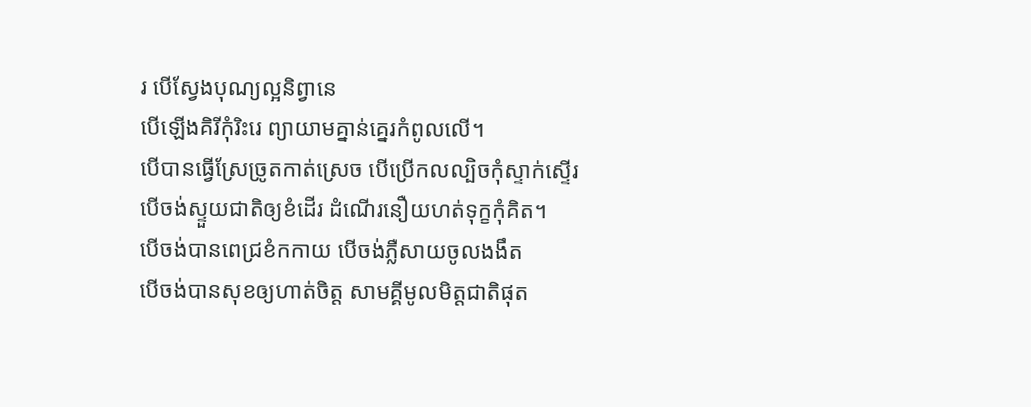រ បើស្វែងបុណ្យល្អនិព្វានេ
បើឡើងគិរីកុំរិះរេ ព្យាយាមគ្នាន់គ្នេរកំពូលលើ។
បើបានធ្វើស្រែច្រូតកាត់ស្រេច បើប្រើកលល្បិចកុំស្ទាក់ស្ទើរ
បើចង់ស្ទួយជាតិឲ្យខំដើរ ដំណើរនឿយហត់ទុក្ខកុំគិត។
បើចង់បានពេជ្រខំកកាយ បើចង់ភ្លឺសាយចូលងងឹត
បើចង់បានសុខឲ្យហាត់ចិត្ត សាមគ្គីមូលមិត្តជាតិផុត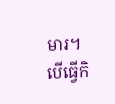មារ។
បើធ្វើកិ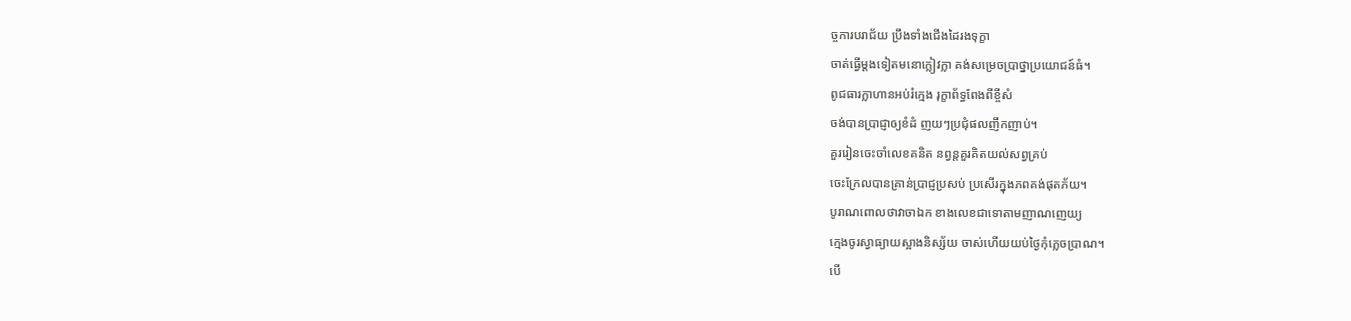ច្ចការបរាជ័យ ប្រឹងទាំងជើងដៃរងទុក្ខា
ចាត់ធ្វើម្ដងទៀតមនោក្លៀវក្លា គង់សម្រេចប្រាថ្នាប្រយោជន៍ធំ។
ពូជធារក្លាហានអប់រំក្មេង រុក្ខាព័ទ្ធពែងពីខ្ចីសំ
ចង់បានប្រាជ្ញាឲ្យខំដំ ញយៗប្រជុំផលញឹកញាប់។
គួររៀនចេះចាំលេខគនិត នព្វន្តគួរគិតយល់សព្វគ្រប់
ចេះក្រែលបានគ្រាន់ប្រាជ្ញប្រសប់ ប្រសើរក្នុងភពគង់ផុតភ័យ។
បូរាណពោលថាវាចាឯក ខាងលេខជាទោតាមញាណញេយ្យ
ក្មេងចូរស្វាធ្យាយស្អាងនិស្ស័យ ចាស់ហើយយប់ថ្ងៃកុំភ្លេចប្រាណ។
បើ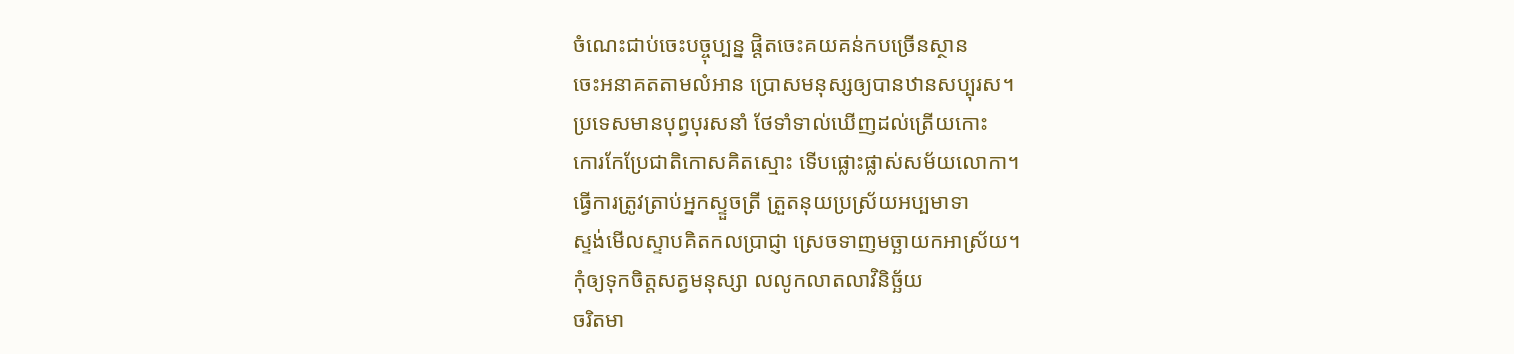ចំណេះជាប់ចេះបច្ចុប្បន្ន ផ្ដិតចេះគយគន់កបច្រើនស្ថាន
ចេះអនាគតតាមលំអាន ប្រោសមនុស្សឲ្យបានឋានសប្បុរស។
ប្រទេសមានបុព្វបុរសនាំ ថែទាំទាល់ឃើញដល់ត្រើយកោះ
កោរកែប្រែជាតិកោសគិតស្មោះ ទើបផ្លោះផ្លាស់សម័យលោកា។
ធ្វើការត្រូវត្រាប់អ្នកស្ទួចត្រី ត្រួតនុយប្រស្រ័យអប្បមាទា
ស្ទង់មើលស្ទាបគិតកលប្រាជ្ញា ស្រេចទាញមច្ឆាយកអាស្រ័យ។
កុំឲ្យទុកចិត្តសត្វមនុស្សា លលូកលាតលាវិនិច្ឆ័យ
ចរិតមា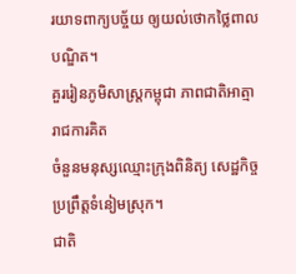រយាទពាក្យបច្ច័យ ឲ្យយល់ថោកថ្លៃពាលបណ្ឌិត។
គួររៀនភូមិសាស្រ្តកម្ពុជា ភាពជាតិអាត្មារាជការគិត
ចំនួនមនុស្សឈ្មោះក្រុងពិនិត្យ សេដ្ឋកិច្ចប្រព្រឹត្តទំនៀមស្រុក។
ជាតិ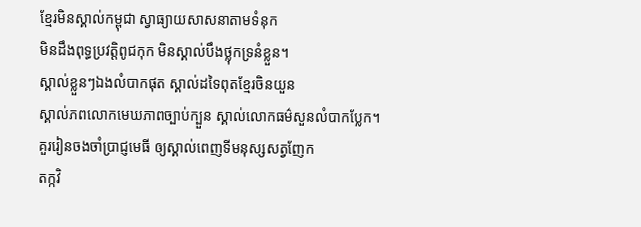ខ្មែរមិនស្គាល់កម្ពុជា ស្វាធ្យាយសាសនាតាមទំនុក
មិនដឹងពុទ្ធប្រវត្តិពូជកុក មិនស្គាល់បឹងថ្លុកទ្រនំខ្លួន។
ស្គាល់ខ្លួនៗឯងលំបាកផុត ស្គាល់ដទៃពុតខ្មែរចិនយួន
ស្គាល់ភពលោកមេឃភាពច្បាប់ក្បួន ស្គាល់លោកធម៌សួនលំបាកប្លែក។
គួររៀនចងចាំប្រាជ្ញមេធី ឲ្យស្គាល់ពេញទីមនុស្សសត្វញែក
តក្កវិ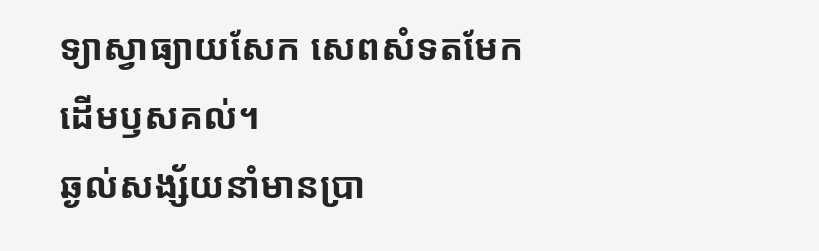ទ្យាស្វាធ្យាយសែក សេពសំទតមែកដើមឫសគល់។
ឆ្ងល់សង្ស័យនាំមានប្រា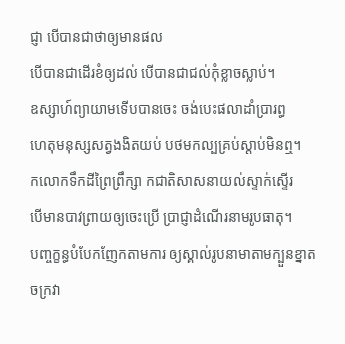ជ្ញា បើបានជាថាឲ្យមានផល
បើបានជាដើរខំឲ្យដល់ បើបានជាជល់កុំខ្លាចស្លាប់។
ឧស្សាហ៍ព្យាយាមទើបបានចេះ ចង់បេះផលាដាំប្រារព្ធ
ហេតុមនុស្សសត្វងងិតយប់ បថមកល្បគ្រប់ស្ដាប់មិនឮ។
កលោកទឹកដីព្រៃព្រឹក្សា កជាតិសាសនាយល់ស្ទាក់ស្ទើរ
បើមានបាវព្រាយឲ្យចេះប្រើ ប្រាជ្ញាដំណើរនាមរូបធាតុ។
បញ្ចក្ខន្ធបំបែកញែកតាមការ ឲ្យស្គាល់រូបនាមាតាមក្បួនខ្នាត
ចក្រវា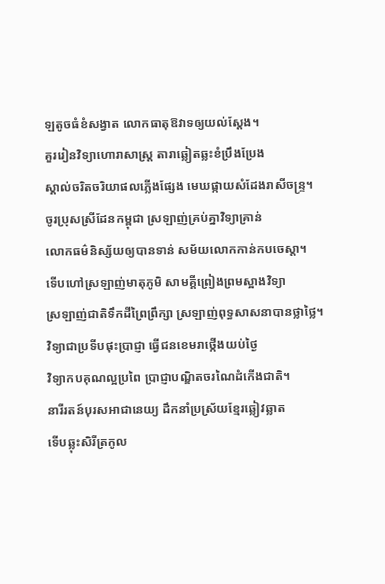ឡតូចធំខំសង្វាត លោកធាតុឱវាទឲ្យយល់ស្ដែង។
គួររៀនវិទ្យាហោរាសាស្រ្ត តារាឆ្លៀតឆ្លះខំប្រឹងប្រែង
ស្គាល់ចរិតចរិយាផលភ្លើងផ្សែង មេឃផ្កាយសំដែងរាសីចន្រ្ទ។
ចូរប្រុសស្រីដែនកម្ពុជា ស្រឡាញ់គ្រប់គ្នាវិទ្យាគ្រាន់
លោកធម៌និស្ស័យឲ្យបានទាន់ សម័យលោកកាន់កបចេស្ដា។
ទើបហៅស្រឡាញ់មាតុភូមិ សាមគ្គីព្រៀងព្រមស្អាងវិទ្យា
ស្រឡាញ់ជាតិទឹកដីព្រៃព្រឹក្សា ស្រឡាញ់ពុទ្ធសាសនាបានថ្លាថ្លៃ។
វិទ្យាជាប្រទីបផុះប្រាជ្ញា ធ្វើជនខេមរាថ្កើងយប់ថ្ងៃ
វិទ្យាកបគុណល្អប្រពៃ ប្រាជ្ញាបណ្ឌិតចរណៃដំកើងជាតិ។
នារីរតន៍បុរសអាជានេយ្យ ដឹកនាំប្រស្រ័យខ្មែរឆ្លៀវឆ្លាត
ទើបឆ្លុះសិរីត្រកូល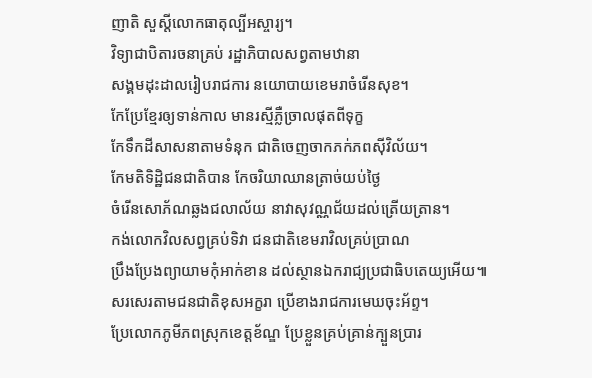ញាតិ សួស្ដីលោកធាតុល្បីអស្ចារ្យ។
វិទ្យាជាបិតារចនាគ្រប់ រដ្ឋាភិបាលសព្វតាមឋានា
សង្គមដុះដាលរៀបរាជការ នយោបាយខេមរាចំរើនសុខ។
កែប្រែខ្មែរឲ្យទាន់កាល មានរស្មីភ្លឺច្រាលផុតពីទុក្ខ
កែទឹកដីសាសនាតាមទំនុក ជាតិចេញចាកភក់ភពស៊ីវិល័យ។
កែមតិទិដ្ឋិជនជាតិបាន កែចរិយាឈានត្រាច់យប់ថ្ងៃ
ចំរើនសោភ័ណឆ្លងជលាល័យ នាវាសុវណ្ណជ័យដល់ត្រើយត្រាន។
កង់លោកវិលសព្វគ្រប់ទិវា ជនជាតិខេមរាវិលគ្រប់ប្រាណ
ប្រឹងប្រែងព្យាយាមកុំអាក់ខាន ដល់ស្ថានឯករាជ្យប្រជាធិបតេយ្យអើយ៕
សរសេរតាមជនជាតិខុសអក្ខរា ប្រើខាងរាជការមេឃចុះអ័ព្ទ។
ប្រែលោកភូមីភពស្រុកខេត្តខ័ណ្ឌ ប្រែខ្លួនគ្រប់គ្រាន់ក្បួនប្រារ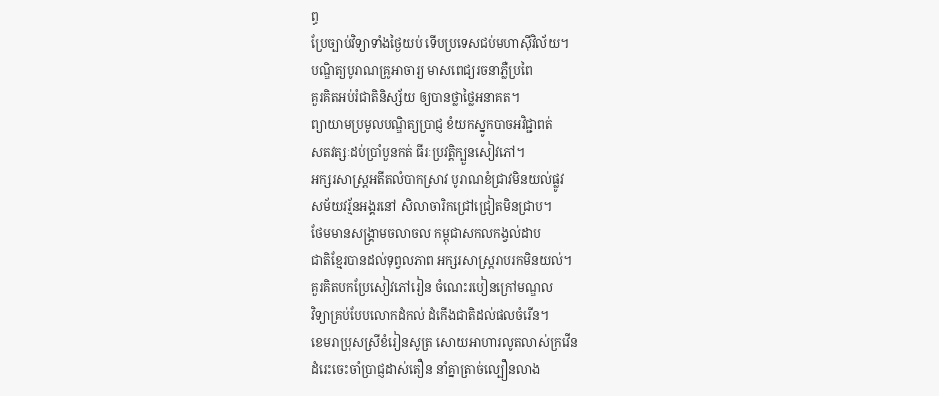ព្ធ
ប្រែច្បាប់វិទ្យាទាំងថ្ងៃយប់ ទើបប្រទេសជប់មហាស៊ីវិល័យ។
បណ្ឌិត្យបូរាណគ្រូអាចារ្យ មាសពេជ្យរចនាភ្លឺប្រពៃ
គួរគិតអប់រំជាតិនិស្ស័យ ឲ្យបានថ្លាថ្លៃអនាគត។
ព្យាយាមប្រមូលបណ្ឌិត្យប្រាជ្ញ ខំយកស្នូកបាចអវិជ្ជាពត់
សតវត្សៈដប់ប្រាំបួនកត់ ធីរៈប្រវត្តិក្បួនសៀវភៅ។
អក្សរសាស្រ្តអតីតលំបាកស្រាវ បូរាណខំជ្រាវមិនយល់ផ្លូវ
សម័យវរ្ម័នអង្គរនៅ សិលាចារិកជ្រៅជ្រៀតមិនជ្រាប។
ថែមមានសង្រ្គាមចលាចល កម្ពុជាសកលកង្វល់ដាប
ជាតិខ្មែរបានដល់ទុព្វលភាព អក្សរសាស្រ្តរាបរកមិនយល់។
គួរគិតបកប្រែសៀវភៅរៀន ចំណេះរបៀនក្រៅមណ្ឌល
វិទ្យាគ្រប់បែបលោកដំកល់ ដំកើងជាតិដល់ផលចំរើន។
ខេមរាប្រុសស្រីខំរៀនសូត្រ សោយអាហារលូតលាស់ក្រវើន
ដំរេះចេះចាំប្រាជ្ញដាស់តឿន នាំគ្នាត្រាច់ល្បឿនលាង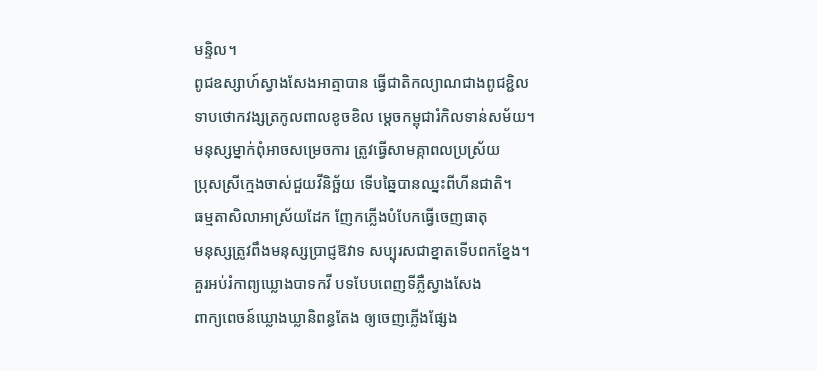មន្ទិល។
ពូជឧស្សាហ៍ស្វាងសែងអាត្មាបាន ធ្វើជាតិកល្យាណជាងពូជខ្ជិល
ទាបថោកវង្សត្រកូលពាលខូចខិល ម្ដេចកម្ពុជារំកិលទាន់សម័យ។
មនុស្សម្នាក់ពុំអាចសម្រេចការ ត្រូវធ្វើសាមគ្កាពលប្រស្រ័យ
ប្រុសស្រីក្មេងចាស់ជួយវីនិច្ឆ័យ ទើបឆ្នៃបានឈ្នះពីហីនជាតិ។
ធម្មតាសិលាអាស្រ័យដែក ញែកភ្លើងបំបែកធ្វើចេញធាតុ
មនុស្សត្រូវពឹងមនុស្សប្រាជ្ញឱវាទ សប្បុរសជាខ្នាតទើបពកខ្នែង។
គួរអប់រំកាព្យឃ្លោងបាទកវី បទបែបពេញទីភ្លឺស្វាងសែង
ពាក្យពេចន៍ឃ្លោងឃ្លានិពន្ធតែង ឲ្យចេញភ្លើងផ្សែង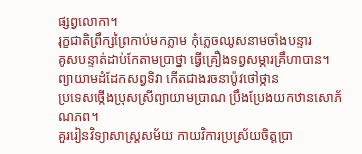ផ្សព្វលោកា។
រុក្ខជាតិព្រឹក្សព្រៃកាប់មកភ្លាម កុំភ្លេចឈូសនាមចាំងបន្ទារ
គូសបន្ទាត់ដាប់កែតាមប្រាថ្នា ធ្វើគ្រឿងទព្វសម្ភារគ្រឹហាបាន។
ព្យាយាមដំដែកសព្វទិវា កើតជាងរចនាប៉ូវថៅថ្កាន
ប្រទេសថ្កើងប្រុសស្រីព្យាយាមប្រាណ ប្រឹងប្រែងយកឋានសោភ័ណភព។
គួររៀនវិទ្យាសាស្រ្តសម័យ កាយវិការប្រស្រ័យចិត្តប្រា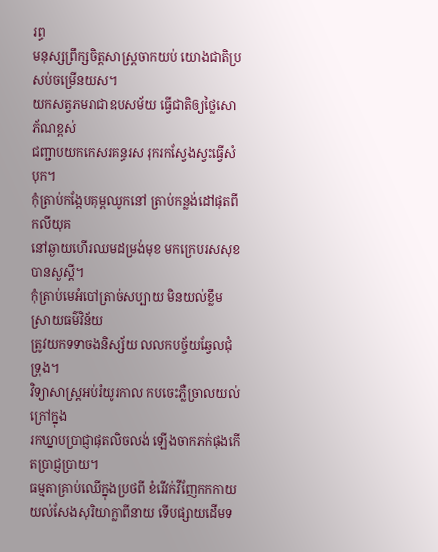រព្ធ
មនុស្សព្រឹក្សចិត្តសាស្រ្តចាកយប់ យោងជាតិប្រសប់ចម្រើនយស។
យកសត្វភមរាជាឧបសម័យ ធ្វើជាតិឲ្យថ្លៃសោភ័ណខ្ពស់
ជញ្ជាបយកកេសរគន្ធរស រុករកស្វែងស្វះធ្វើសំបុក។
កុំត្រាប់កង្កែបគុម្ពឈូកនៅ ត្រាប់កន្លង់ដៅផុតពីកលីយុគ
នៅឆ្ងាយហើរឈមដម្រង់មុខ មកក្រេបរសសុខបានសួស្ដី។
កុំត្រាប់មេអំបៅត្រាច់សប្បាយ មិនយល់ខ្លឹមស្រាយធម៌វិន័យ
ត្រូវយកទទាចងនិស្ស័យ លលកបច្ច័យឆ្វែលជុំទ្រុង។
វិទ្យាសាស្រ្តអប់រំយូរកាល កបចេះភ្លឺច្រាលយល់ក្រៅក្នុង
រកឃ្នាបប្រាជ្ញាផុតលិចលង់ ឡើងចាកភក់ផុងកើតប្រាជ្ញប្រាយ។
ធម្មតាគ្រាប់ឈើក្នុងប្រថពី ខំរើវក់វីញែកកកាយ
យល់សែងសុរិយាក្លាពីនាយ ទើបផ្សាយដើមទ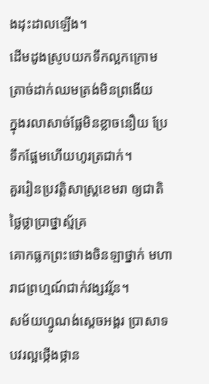ងដុះដាលឡើង។
ដើមដូងស្រូបយកទឹកល្អកក្រោម ត្រាច់ដាក់ឈមត្រង់មិនព្រងើយ
ក្នុងរលាសាច់ផ្លែមិនខ្លាចនឿយ ប្រែទឹកផ្អែមហើយហូរត្រជាក់។
គួររៀនប្រវត្តិសាស្រ្តខេមរា ឲ្យជាតិថ្លៃថ្លាប្រាថ្នាស្ម័គ្រ
គោកធ្លកព្រះថោងចិនឡាថ្នាក់ មហារាជព្រហ្មណ៍ជាក់វង្សវរ្ម័ន។
សម័យហ្វូណង់ស្ដេចអង្គរ ប្រាសាទបវរល្អថ្កើងថ្កាន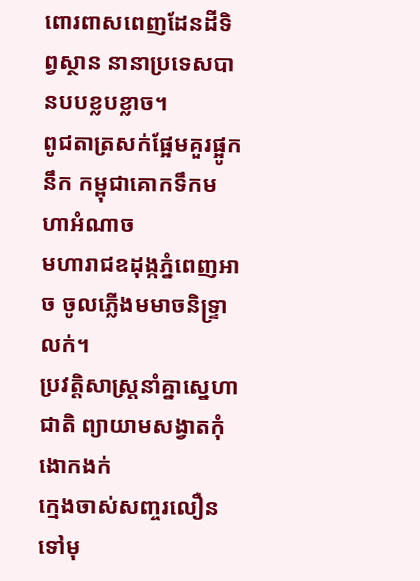ពោរពាសពេញដែនដីទិព្វស្ថាន នានាប្រទេសបានបបខ្លបខ្លាច។
ពូជតាត្រសក់ផ្អែមគួរផ្អូកនឹក កម្ពុជាគោកទឹកមហាអំណាច
មហារាជឧដុង្កភ្នំពេញអាច ចូលភ្លើងមមាចនិទ្រ្ទាលក់។
ប្រវត្តិសាស្រ្តនាំគ្នាស្នេហាជាតិ ព្យាយាមសង្វាតកុំងោកងក់
ក្មេងចាស់សញ្ចរលឿនទៅមុ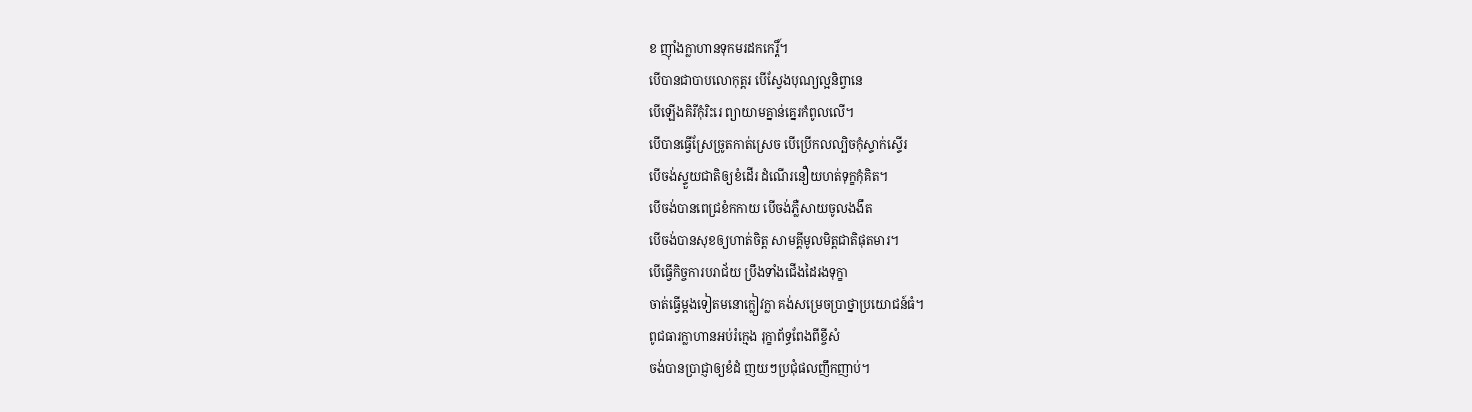ខ ញ៉ាំងក្លាហានទុកមរដកកេរ្តិ៍។
បើបានជាបាបលោកុត្តរ បើស្វែងបុណ្យល្អនិព្វានេ
បើឡើងគិរីកុំរិះរេ ព្យាយាមគ្នាន់គ្នេរកំពូលលើ។
បើបានធ្វើស្រែច្រូតកាត់ស្រេច បើប្រើកលល្បិចកុំស្ទាក់ស្ទើរ
បើចង់ស្ទួយជាតិឲ្យខំដើរ ដំណើរនឿយហត់ទុក្ខកុំគិត។
បើចង់បានពេជ្រខំកកាយ បើចង់ភ្លឺសាយចូលងងឹត
បើចង់បានសុខឲ្យហាត់ចិត្ត សាមគ្គីមូលមិត្តជាតិផុតមារ។
បើធ្វើកិច្ចការបរាជ័យ ប្រឹងទាំងជើងដៃរងទុក្ខា
ចាត់ធ្វើម្ដងទៀតមនោក្លៀវក្លា គង់សម្រេចប្រាថ្នាប្រយោជន៍ធំ។
ពូជធារក្លាហានអប់រំក្មេង រុក្ខាព័ទ្ធពែងពីខ្ចីសំ
ចង់បានប្រាជ្ញាឲ្យខំដំ ញយៗប្រជុំផលញឹកញាប់។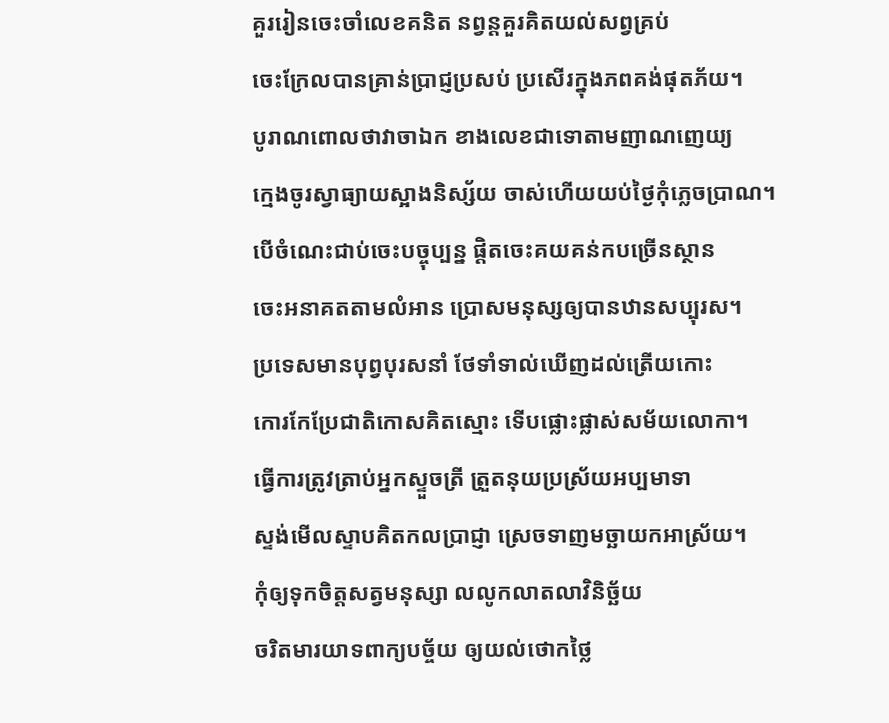គួររៀនចេះចាំលេខគនិត នព្វន្តគួរគិតយល់សព្វគ្រប់
ចេះក្រែលបានគ្រាន់ប្រាជ្ញប្រសប់ ប្រសើរក្នុងភពគង់ផុតភ័យ។
បូរាណពោលថាវាចាឯក ខាងលេខជាទោតាមញាណញេយ្យ
ក្មេងចូរស្វាធ្យាយស្អាងនិស្ស័យ ចាស់ហើយយប់ថ្ងៃកុំភ្លេចប្រាណ។
បើចំណេះជាប់ចេះបច្ចុប្បន្ន ផ្ដិតចេះគយគន់កបច្រើនស្ថាន
ចេះអនាគតតាមលំអាន ប្រោសមនុស្សឲ្យបានឋានសប្បុរស។
ប្រទេសមានបុព្វបុរសនាំ ថែទាំទាល់ឃើញដល់ត្រើយកោះ
កោរកែប្រែជាតិកោសគិតស្មោះ ទើបផ្លោះផ្លាស់សម័យលោកា។
ធ្វើការត្រូវត្រាប់អ្នកស្ទួចត្រី ត្រួតនុយប្រស្រ័យអប្បមាទា
ស្ទង់មើលស្ទាបគិតកលប្រាជ្ញា ស្រេចទាញមច្ឆាយកអាស្រ័យ។
កុំឲ្យទុកចិត្តសត្វមនុស្សា លលូកលាតលាវិនិច្ឆ័យ
ចរិតមារយាទពាក្យបច្ច័យ ឲ្យយល់ថោកថ្លៃ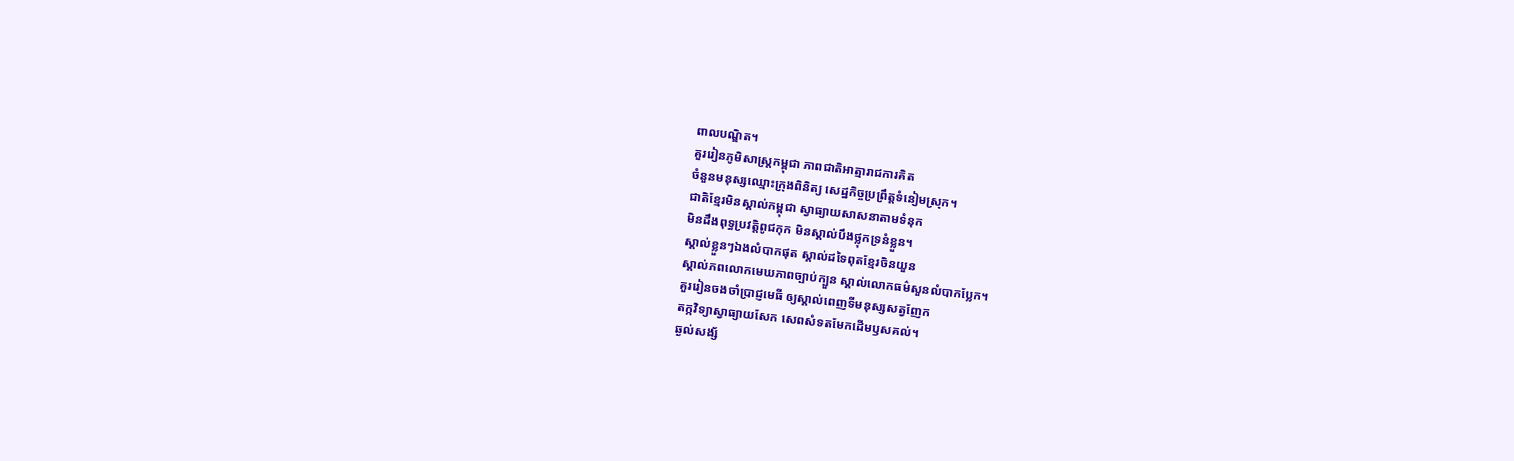ពាលបណ្ឌិត។
គួររៀនភូមិសាស្រ្តកម្ពុជា ភាពជាតិអាត្មារាជការគិត
ចំនួនមនុស្សឈ្មោះក្រុងពិនិត្យ សេដ្ឋកិច្ចប្រព្រឹត្តទំនៀមស្រុក។
ជាតិខ្មែរមិនស្គាល់កម្ពុជា ស្វាធ្យាយសាសនាតាមទំនុក
មិនដឹងពុទ្ធប្រវត្តិពូជកុក មិនស្គាល់បឹងថ្លុកទ្រនំខ្លួន។
ស្គាល់ខ្លួនៗឯងលំបាកផុត ស្គាល់ដទៃពុតខ្មែរចិនយួន
ស្គាល់ភពលោកមេឃភាពច្បាប់ក្បួន ស្គាល់លោកធម៌សួនលំបាកប្លែក។
គួររៀនចងចាំប្រាជ្ញមេធី ឲ្យស្គាល់ពេញទីមនុស្សសត្វញែក
តក្កវិទ្យាស្វាធ្យាយសែក សេពសំទតមែកដើមឫសគល់។
ឆ្ងល់សង្ស័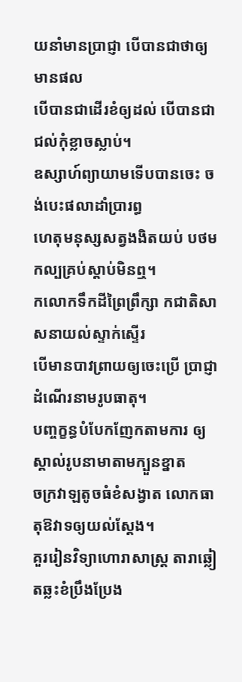យនាំមានប្រាជ្ញា បើបានជាថាឲ្យមានផល
បើបានជាដើរខំឲ្យដល់ បើបានជាជល់កុំខ្លាចស្លាប់។
ឧស្សាហ៍ព្យាយាមទើបបានចេះ ចង់បេះផលាដាំប្រារព្ធ
ហេតុមនុស្សសត្វងងិតយប់ បថមកល្បគ្រប់ស្ដាប់មិនឮ។
កលោកទឹកដីព្រៃព្រឹក្សា កជាតិសាសនាយល់ស្ទាក់ស្ទើរ
បើមានបាវព្រាយឲ្យចេះប្រើ ប្រាជ្ញាដំណើរនាមរូបធាតុ។
បញ្ចក្ខន្ធបំបែកញែកតាមការ ឲ្យស្គាល់រូបនាមាតាមក្បួនខ្នាត
ចក្រវាឡតូចធំខំសង្វាត លោកធាតុឱវាទឲ្យយល់ស្ដែង។
គួររៀនវិទ្យាហោរាសាស្រ្ត តារាឆ្លៀតឆ្លះខំប្រឹងប្រែង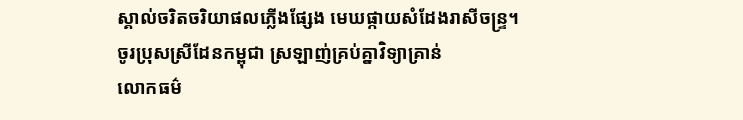ស្គាល់ចរិតចរិយាផលភ្លើងផ្សែង មេឃផ្កាយសំដែងរាសីចន្រ្ទ។
ចូរប្រុសស្រីដែនកម្ពុជា ស្រឡាញ់គ្រប់គ្នាវិទ្យាគ្រាន់
លោកធម៌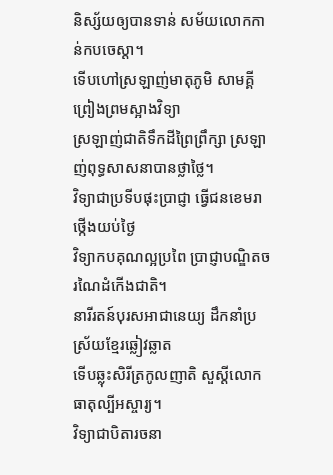និស្ស័យឲ្យបានទាន់ សម័យលោកកាន់កបចេស្ដា។
ទើបហៅស្រឡាញ់មាតុភូមិ សាមគ្គីព្រៀងព្រមស្អាងវិទ្យា
ស្រឡាញ់ជាតិទឹកដីព្រៃព្រឹក្សា ស្រឡាញ់ពុទ្ធសាសនាបានថ្លាថ្លៃ។
វិទ្យាជាប្រទីបផុះប្រាជ្ញា ធ្វើជនខេមរាថ្កើងយប់ថ្ងៃ
វិទ្យាកបគុណល្អប្រពៃ ប្រាជ្ញាបណ្ឌិតចរណៃដំកើងជាតិ។
នារីរតន៍បុរសអាជានេយ្យ ដឹកនាំប្រស្រ័យខ្មែរឆ្លៀវឆ្លាត
ទើបឆ្លុះសិរីត្រកូលញាតិ សួស្ដីលោកធាតុល្បីអស្ចារ្យ។
វិទ្យាជាបិតារចនា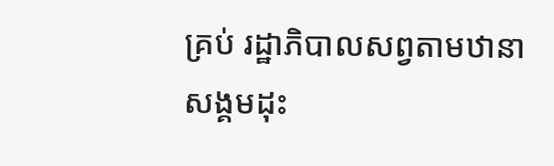គ្រប់ រដ្ឋាភិបាលសព្វតាមឋានា
សង្គមដុះ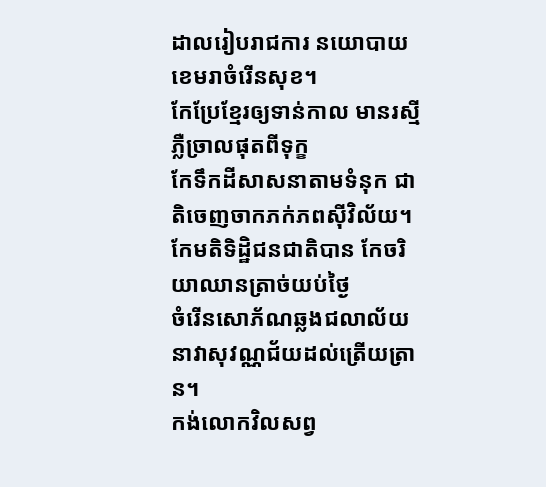ដាលរៀបរាជការ នយោបាយខេមរាចំរើនសុខ។
កែប្រែខ្មែរឲ្យទាន់កាល មានរស្មីភ្លឺច្រាលផុតពីទុក្ខ
កែទឹកដីសាសនាតាមទំនុក ជាតិចេញចាកភក់ភពស៊ីវិល័យ។
កែមតិទិដ្ឋិជនជាតិបាន កែចរិយាឈានត្រាច់យប់ថ្ងៃ
ចំរើនសោភ័ណឆ្លងជលាល័យ នាវាសុវណ្ណជ័យដល់ត្រើយត្រាន។
កង់លោកវិលសព្វ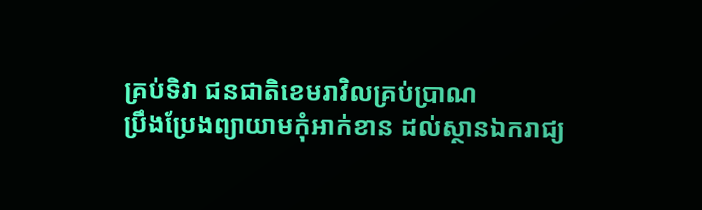គ្រប់ទិវា ជនជាតិខេមរាវិលគ្រប់ប្រាណ
ប្រឹងប្រែងព្យាយាមកុំអាក់ខាន ដល់ស្ថានឯករាជ្យ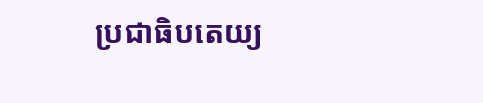ប្រជាធិបតេយ្យ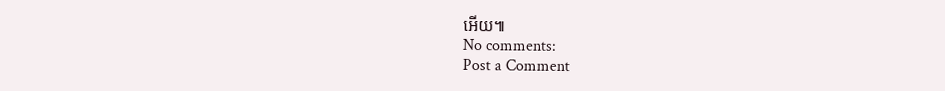អើយ៕
No comments:
Post a Comment